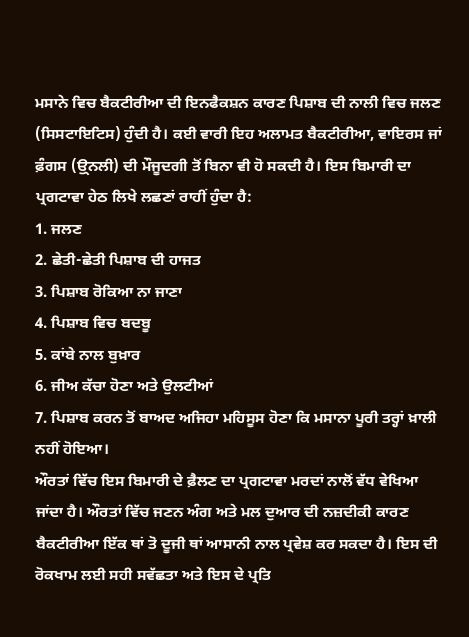ਮਸਾਨੇ ਵਿਚ ਬੈਕਟੀਰੀਆ ਦੀ ਇਨਫੈਕਸ਼ਨ ਕਾਰਣ ਪਿਸ਼ਾਬ ਦੀ ਨਾਲੀ ਵਿਚ ਜਲਣ (ਸਿਸਟਾਇਟਿਸ) ਹੁੰਦੀ ਹੈ। ਕਈ ਵਾਰੀ ਇਹ ਅਲਾਮਤ ਬੈਕਟੀਰੀਆ, ਵਾਇਰਸ ਜਾਂ ਫ਼ੰਗਸ (ਉ੍ਨਲੀ) ਦੀ ਮੌਜੂਦਗੀ ਤੋਂ ਬਿਨਾ ਵੀ ਹੋ ਸਕਦੀ ਹੈ। ਇਸ ਬਿਮਾਰੀ ਦਾ ਪ੍ਰਗਟਾਵਾ ਹੇਠ ਲਿਖੇ ਲਛਣਾਂ ਰਾਹੀਂ ਹੁੰਦਾ ਹੈ:
1. ਜਲਣ
2. ਛੇਤੀ-ਛੇਤੀ ਪਿਸ਼ਾਬ ਦੀ ਹਾਜਤ
3. ਪਿਸ਼ਾਬ ਰੋਕਿਆ ਨਾ ਜਾਣਾ
4. ਪਿਸ਼ਾਬ ਵਿਚ ਬਦਬੂ
5. ਕਾਂਬੇ ਨਾਲ ਬੁਖ਼ਾਰ
6. ਜੀਅ ਕੱਚਾ ਹੋਣਾ ਅਤੇ ਉਲਟੀਆਂ
7. ਪਿਸ਼ਾਬ ਕਰਨ ਤੋਂ ਬਾਅਦ ਅਜਿਹਾ ਮਹਿਸੂਸ ਹੋਣਾ ਕਿ ਮਸਾਨਾ ਪੂਰੀ ਤਰ੍ਹਾਂ ਖ਼ਾਲੀ ਨਹੀਂ ਹੋਇਆ।
ਔਰਤਾਂ ਵਿੱਚ ਇਸ ਬਿਮਾਰੀ ਦੇ ਫ਼ੈਲਣ ਦਾ ਪ੍ਰਗਟਾਵਾ ਮਰਦਾਂ ਨਾਲੋਂ ਵੱਧ ਵੇਖਿਆ ਜਾਂਦਾ ਹੈ। ਔਰਤਾਂ ਵਿੱਚ ਜਣਨ ਅੰਗ ਅਤੇ ਮਲ ਦੁਆਰ ਦੀ ਨਜ਼ਦੀਕੀ ਕਾਰਣ ਬੈਕਟੀਰੀਆ ਇੱਕ ਥਾਂ ਤੋ ਦੂਜੀ ਥਾਂ ਆਸਾਨੀ ਨਾਲ ਪ੍ਰਵੇਸ਼ ਕਰ ਸਕਦਾ ਹੈ। ਇਸ ਦੀ ਰੋਕਖਾਮ ਲਈ ਸਹੀ ਸਵੱਛਤਾ ਅਤੇ ਇਸ ਦੇ ਪ੍ਰਤਿ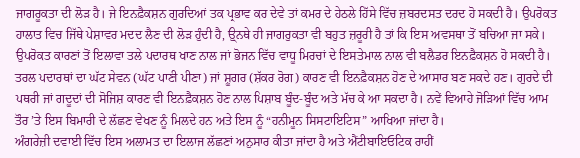ਜਾਗਰੂਕਤਾ ਦੀ ਲੋੜ ਹੈ। ਜੇ ਇਨਫ਼ੈਕਸ਼ਨ ਗੁਰਦਿਆਂ ਤਕ ਪ੍ਰਭਾਵ ਕਰ ਦੇਵੇ ਤਾਂ ਕਮਰ ਦੇ ਹੇਠਲੇ ਹਿੱਸੇ ਵਿੱਚ ਜ਼ਬਰਦਸਤ ਦਰਦ ਹੋ ਸਕਦੀ ਹੈ। ਉਪਰੋਕਤ ਹਾਲਾਤ ਵਿਚ ਜਿੱਥੇ ਪੇਸ਼ਾਵਰ ਮਦਦ ਲੈਣ ਦੀ ਲੋੜ ਹੁੰਦੀ ਹੈ, ਉ੍ਨਥੇ ਹੀ ਜਾਗਰੁਕਤਾ ਵੀ ਬਹੁਤ ਜ਼ਰੂਰੀ ਹੈ ਤਾਂ ਕਿ ਇਸ ਅਵਸਥਾ ਤੋਂ ਬਚਿਆ ਜਾ ਸਕੇ। ਉਪਰੋਕਤ ਕਾਰਣਾਂ ਤੋਂ ਇਲਾਵਾ ਤਲੇ ਪਦਾਰਥ ਖਾਣ ਨਾਲ ਜਾਂ ਭੋਜਨ ਵਿੱਚ ਵਾਧੂ ਮਿਰਚਾਂ ਦੇ ਇਸਤੇਮਾਲ ਨਾਲ ਵੀ ਬਲੈਡਰ ਇਨਫ਼ੈਕਸ਼ਨ ਹੋ ਸਕਦੀ ਹੈ। ਤਰਲ ਪਦਾਰਥਾਂ ਦਾ ਘੱਟ ਸੇਵਨ (ਘੱਟ ਪਾਣੀ ਪੀਣਾ) ਜਾਂ ਸ਼ੂਗਰ (ਸ਼ੱਕਰ ਰੋਗ) ਕਾਰਣ ਵੀ ਇਨਫ਼ੈਕਸ਼ਨ ਹੋਣ ਦੇ ਆਸਾਰ ਬਣ ਸਕਦੇ ਹਣ। ਗੁਰਦੇ ਦੀ ਪਥਰੀ ਜਾਂ ਗਦੂਦਾਂ ਦੀ ਸੋਜਿਸ਼ ਕਾਰਣ ਵੀ ਇਨਫ਼ੈਕਸ਼ਨ ਹੋਣ ਨਾਲ ਪਿਸ਼ਾਬ ਬੂੰਦ-ਬੂੰਦ ਅਤੇ ਮੱਚ ਕੇ ਆ ਸਕਦਾ ਹੈ। ਨਵੇਂ ਵਿਆਹੇ ਜੋੜਿਆਂ ਵਿੱਚ ਆਮ ਤੌਰ ’ਤੇ ਇਸ ਬਿਮਾਰੀ ਦੇ ਲੱਛਣ ਵੇਖਣ ਨੂੰ ਮਿਲਦੇ ਹਨ ਅਤੇ ਇਸ ਨੂੰ “ਹਨੀਮੂਨ ਸਿਸਟਾਇਟਿਸ” ਆਖਿਆ ਜਾਂਦਾ ਹੈ।
ਅੰਗਰੇਜ਼ੀ ਦਵਾਈ ਵਿੱਚ ਇਸ ਅਲਾਮਤ ਦਾ ਇਲਾਜ ਲੱਛਣਾਂ ਅਨੁਸਾਰ ਕੀਤਾ ਜਾਂਦਾ ਹੈ ਅਤੇ ਐਂਟੀਬਾਇਓਟਿਕ ਰਾਹੀਂ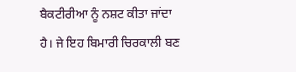ਬੈਕਟੀਰੀਆ ਨੂੰ ਨਸ਼ਟ ਕੀਤਾ ਜਾਂਦਾ ਹੈ। ਜੇ ਇਹ ਬਿਮਾਰੀ ਚਿਰਕਾਲੀ ਬਣ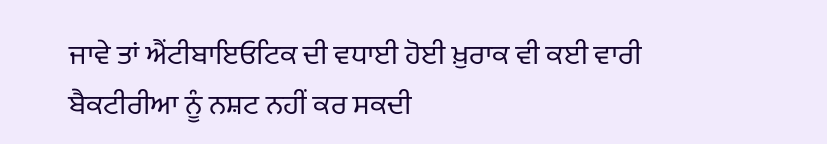ਜਾਵੇ ਤਾਂ ਐਂਟੀਬਾਇਓਟਿਕ ਦੀ ਵਧਾਈ ਹੋਈ ਖ਼ੁਰਾਕ ਵੀ ਕਈ ਵਾਰੀ ਬੈਕਟੀਰੀਆ ਨੂੰ ਨਸ਼ਟ ਨਹੀਂ ਕਰ ਸਕਦੀ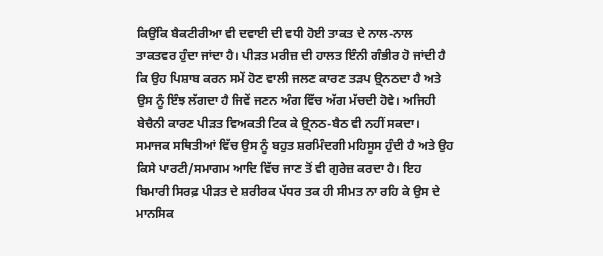ਕਿਉਂਕਿ ਬੈਕਟੀਰੀਆ ਵੀ ਦਵਾਈ ਦੀ ਵਧੀ ਹੋਈ ਤਾਕਤ ਦੇ ਨਾਲ-ਨਾਲ ਤਾਕਤਵਰ ਹੁੰਦਾ ਜਾਂਦਾ ਹੈ। ਪੀੜਤ ਮਰੀਜ਼ ਦੀ ਹਾਲਤ ਇੰਨੀ ਗੰਭੀਰ ਹੋ ਜਾਂਦੀ ਹੈ ਕਿ ਉਹ ਪਿਸ਼ਾਬ ਕਰਨ ਸਮੇਂ ਹੋਣ ਵਾਲੀ ਜਲਣ ਕਾਰਣ ਤੜਪ ਉ੍ਨਠਦਾ ਹੈ ਅਤੇ ਉਸ ਨੂੰ ਇੰਝ ਲੱਗਦਾ ਹੈ ਜਿਵੇਂ ਜਣਨ ਅੰਗ ਵਿੱਚ ਅੱਗ ਮੱਚਦੀ ਹੋਵੇ। ਅਜਿਹੀ ਬੇਚੈਨੀ ਕਾਰਣ ਪੀੜਤ ਵਿਅਕਤੀ ਟਿਕ ਕੇ ਉ੍ਨਠ-ਬੈਠ ਵੀ ਨਹੀਂ ਸਕਦਾ। ਸਮਾਜਕ ਸਥਿਤੀਆਂ ਵਿੱਚ ਉਸ ਨੂੰ ਬਹੁਤ ਸ਼ਰਮਿੰਦਗੀ ਮਹਿਸੂਸ ਹੁੰਦੀ ਹੈ ਅਤੇ ਉਹ ਕਿਸੇ ਪਾਰਟੀ/ਸਮਾਗਮ ਆਦਿ ਵਿੱਚ ਜਾਣ ਤੋਂ ਵੀ ਗੁਰੇਜ਼ ਕਰਦਾ ਹੈ। ਇਹ ਬਿਮਾਰੀ ਸਿਰਫ਼ ਪੀੜਤ ਦੇ ਸ਼ਰੀਰਕ ਪੱਧਰ ਤਕ ਹੀ ਸੀਮਤ ਨਾ ਰਹਿ ਕੇ ਉਸ ਦੇ ਮਾਨਸਿਕ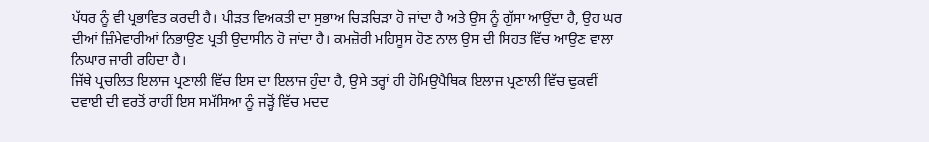ਪੱਧਰ ਨੂੰ ਵੀ ਪ੍ਰਭਾਵਿਤ ਕਰਦੀ ਹੈ। ਪੀੜਤ ਵਿਅਕਤੀ ਦਾ ਸੁਭਾਅ ਚਿੜਚਿੜਾ ਹੋ ਜਾਂਦਾ ਹੈ ਅਤੇ ਉਸ ਨੂੰ ਗੁੱਸਾ ਆਉਂਦਾ ਹੈ, ਉਹ ਘਰ ਦੀਆਂ ਜ਼ਿੰਮੇਵਾਰੀਆਂ ਨਿਭਾਉਣ ਪ੍ਰਤੀ ਉਦਾਸੀਨ ਹੋ ਜਾਂਦਾ ਹੈ। ਕਮਜ਼ੋਰੀ ਮਹਿਸੂਸ ਹੋਣ ਨਾਲ ਉਸ ਦੀ ਸਿਹਤ ਵਿੱਚ ਆਉਣ ਵਾਲਾ ਨਿਘਾਰ ਜਾਰੀ ਰਹਿਦਾ ਹੈ।
ਜਿੱਥੇ ਪ੍ਰਚਲਿਤ ਇਲਾਜ ਪ੍ਰਣਾਲੀ ਵਿੱਚ ਇਸ ਦਾ ਇਲਾਜ ਹੁੰਦਾ ਹੈ, ਉਸੇ ਤਰ੍ਹਾਂ ਹੀ ਹੋਮਿਉਪੈਥਿਕ ਇਲਾਜ ਪ੍ਰਣਾਲੀ ਵਿੱਚ ਢੁਕਵੀਂ ਦਵਾਈ ਦੀ ਵਰਤੋਂ ਰਾਹੀਂ ਇਸ ਸਮੱਸਿਆ ਨੂੰ ਜੜ੍ਹੋਂ ਵਿੱਚ ਮਦਦ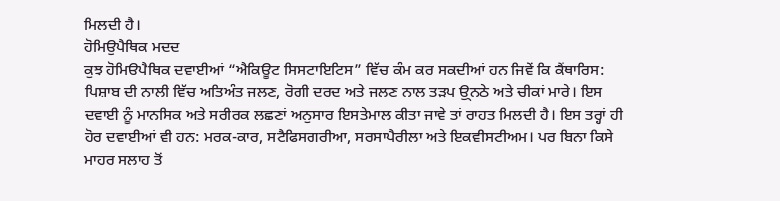ਮਿਲਦੀ ਹੈ।
ਹੋਮਿਉਪੈਥਿਕ ਮਦਦ
ਕੁਝ ਹੋਮਿੳਪੈਥਿਕ ਦਵਾਈਆਂ “ਐਕਿਊਟ ਸਿਸਟਾਇਟਿਸ” ਵਿੱਚ ਕੰਮ ਕਰ ਸਕਦੀਆਂ ਹਨ ਜਿਵੇਂ ਕਿ ਕੈਂਥਾਰਿਸ: ਪਿਸ਼ਾਬ ਦੀ ਨਾਲੀ ਵਿੱਚ ਅਤਿਅੰਤ ਜਲਣ, ਰੋਗੀ ਦਰਦ ਅਤੇ ਜਲਣ ਨਾਲ ਤੜਪ ਉ੍ਨਠੇ ਅਤੇ ਚੀਕਾਂ ਮਾਰੇ। ਇਸ ਦਵਾਈ ਨੂੰ ਮਾਨਸਿਕ ਅਤੇ ਸਰੀਰਕ ਲਛਣਾਂ ਅਨੁਸਾਰ ਇਸਤੇਮਾਲ ਕੀਤਾ ਜਾਵੇ ਤਾਂ ਰਾਹਤ ਮਿਲਦੀ ਹੈ। ਇਸ ਤਰ੍ਹਾਂ ਹੀ ਹੋਰ ਦਵਾਈਆਂ ਵੀ ਹਨ: ਮਰਕ-ਕਾਰ, ਸਟੈਫਿਸਗਰੀਆ, ਸਰਸਾਪੈਰੀਲਾ ਅਤੇ ਇਕਵੀਸਟੀਅਮ। ਪਰ ਬਿਨਾ ਕਿਸੇ ਮਾਹਰ ਸਲਾਹ ਤੋਂ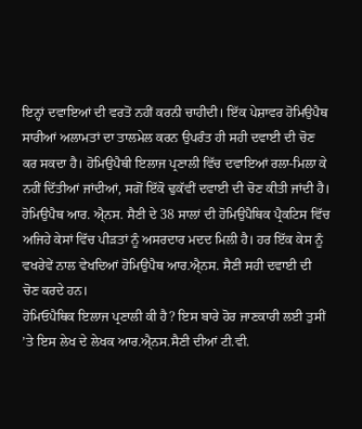ਇਨ੍ਹਾਂ ਦਵਾਇਆਂ ਦੀ ਵਰਤੋਂ ਨਹੀਂ ਕਰਨੀ ਚਾਹੀਦੀ। ਇੱਕ ਪੇਸ਼ਾਵਰ ਹੋਮਿਉਪੈਥ ਸਾਰੀਆਂ ਅਲਾਮਤਾਂ ਦਾ ਤਾਲਮੇਲ ਕਰਨ ਉਪਰੰਤ ਹੀ ਸਹੀ ਦਵਾਈ ਦੀ ਚੋਣ ਕਰ ਸਕਦਾ ਹੈ। ਹੋਮਿਉਪੈਥੀ ਇਲਾਜ ਪ੍ਰਣਾਲੀ ਵਿੱਚ ਦਵਾਇਆਂ ਰਲਾ-ਮਿਲਾ ਕੇ ਨਹੀਂ ਦਿੱਤੀਆਂ ਜਾਂਦੀਆਂ, ਸਗੋਂ ਇੱਕੋ ਢੁਕੱਵੀਂ ਦਵਾਈ ਦੀ ਚੋਣ ਕੀਤੀ ਜਾਂਦੀ ਹੈ। ਹੋਮਿਉਪੈਥ ਆਰ. ਐ੍ਨਸ. ਸੈਣੀ ਦੇ 38 ਸਾਲਾਂ ਦੀ ਹੋਮਿਉਪੈਥਿਕ ਪ੍ਰੈਕਟਿਸ ਵਿੱਚ ਅਜਿਹੇ ਕੇਸਾਂ ਵਿੱਚ ਪੀੜਤਾਂ ਨੂੰ ਅਸਰਦਾਰ ਮਦਦ ਮਿਲੀ ਹੈ। ਹਰ ਇੱਕ ਕੇਸ ਨੂੰ ਵਖਰੇਵੇਂ ਨਾਲ ਵੇਖਦਿਆਂ ਹੋਮਿਉਪੈਥ ਆਰ.ਐ੍ਨਸ. ਸੈਣੀ ਸਹੀ ਦਵਾਈ ਦੀ ਚੋਣ ਕਰਦੇ ਹਨ।
ਹੋਮਿਓਪੈਥਿਕ ਇਲਾਜ ਪ੍ਰਣਾਲੀ ਕੀ ਹੈ? ਇਸ ਬਾਰੇ ਹੋਰ ਜਾਣਕਾਰੀ ਲਈ ਤੁਸੀਂ ’ਤੇ ਇਸ ਲੇਖ ਦੇ ਲੇਖਕ ਆਰ.ਐ੍ਨਸ.ਸੈਣੀ ਦੀਆਂ ਟੀ.ਵੀ.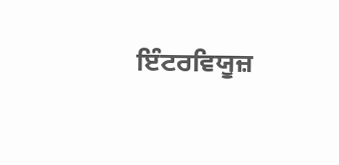ਇੰਟਰਵਿਯੂਜ਼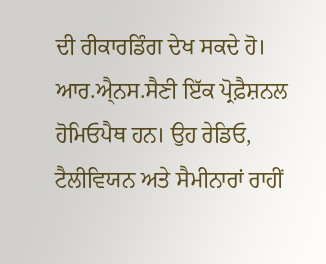ਦੀ ਰੀਕਾਰਡਿੰਗ ਦੇਖ ਸਕਦੇ ਹੋ। ਆਰ.ਐ੍ਨਸ.ਸੈਣੀ ਇੱਕ ਪ੍ਰੋਫ਼ੈਸ਼ਨਲ ਹੋਮਿਓਪੈਥ ਹਨ। ਉਹ ਰੇਡਿਓ, ਟੈਲੀਵਿਯਨ ਅਤੇ ਸੈਮੀਨਾਰਾਂ ਰਾਹੀਂ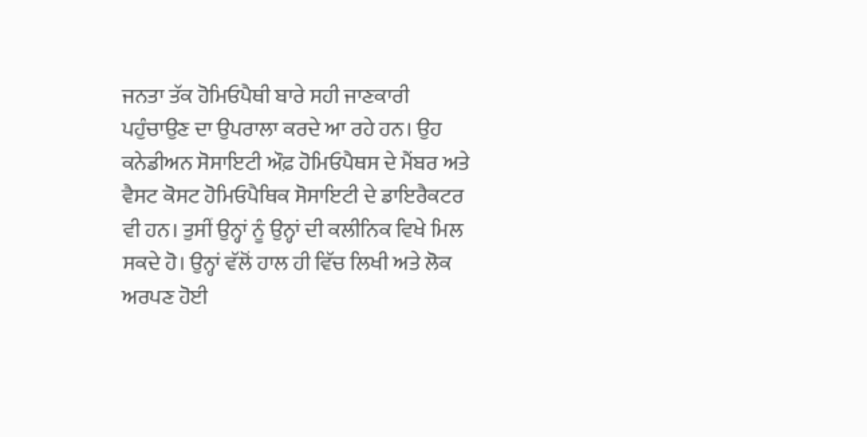ਜਨਤਾ ਤੱਕ ਹੋਮਿਓਪੈਥੀ ਬਾਰੇ ਸਹੀ ਜਾਣਕਾਰੀ ਪਹੁੰਚਾਉਣ ਦਾ ਉਪਰਾਲਾ ਕਰਦੇ ਆ ਰਹੇ ਹਨ। ਉਹ ਕਨੇਡੀਅਨ ਸੋਸਾਇਟੀ ਔਫ਼ ਹੋਮਿਓਪੈਥਸ ਦੇ ਮੈਂਬਰ ਅਤੇ ਵੈਸਟ ਕੋਸਟ ਹੋਮਿਓਪੈਥਿਕ ਸੋਸਾਇਟੀ ਦੇ ਡਾਇਰੈਕਟਰ ਵੀ ਹਨ। ਤੁਸੀਂ ਉਨ੍ਹਾਂ ਨੂੰ ਉਨ੍ਹਾਂ ਦੀ ਕਲੀਨਿਕ ਵਿਖੇ ਮਿਲ ਸਕਦੇ ਹੋ। ਉਨ੍ਹਾਂ ਵੱਲੋਂ ਹਾਲ ਹੀ ਵਿੱਚ ਲਿਖੀ ਅਤੇ ਲੋਕ ਅਰਪਣ ਹੋਈ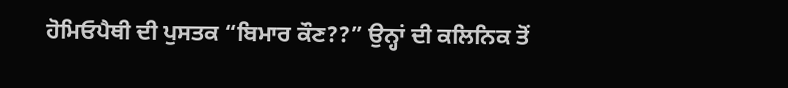ਹੋਮਿਓਪੈਥੀ ਦੀ ਪੁਸਤਕ “ਬਿਮਾਰ ਕੌਣ??” ਉਨ੍ਹਾਂ ਦੀ ਕਲਿਨਿਕ ਤੋਂ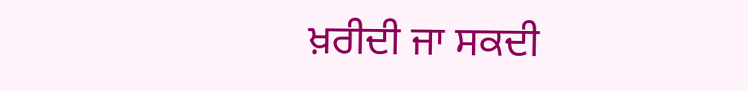ਖ਼ਰੀਦੀ ਜਾ ਸਕਦੀ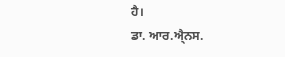ਹੈ।
ਡਾ. ਆਰ.ਐ੍ਨਸ.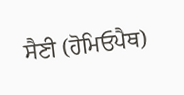ਸੈਣੀ (ਹੋਮਿਓਪੈਥ)